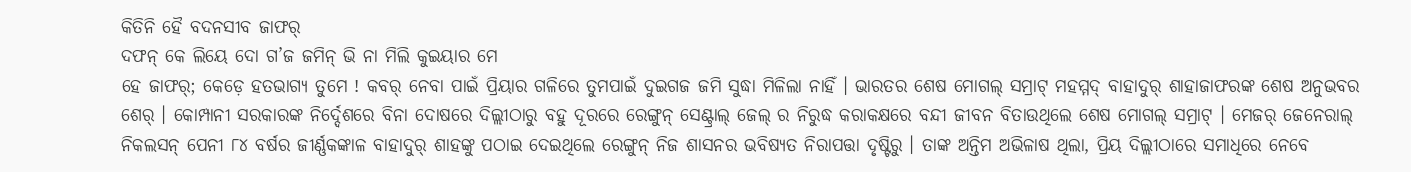କିତିନି ହୈ ବଦନସୀବ ଜାଫର୍
ଦଫନ୍ କେ ଲିୟେ ଦୋ ଗ’ଜ ଜମିନ୍ ଭି ନା ମିଲି କୁଇୟାର ମେ
ହେ ଜାଫର୍; କେଡ଼େ ହତଭାଗ୍ୟ ତୁମେ ! କବର୍ ନେବା ପାଇଁ ପ୍ରିୟାର ଗଳିରେ ତୁମପାଇଁ ଦୁଇଗଜ ଜମି ସୁଦ୍ଧା ମିଳିଲା ନାହିଁ । ଭାରତର ଶେଷ ମୋଗଲ୍ ସମ୍ରାଟ୍ ମହମ୍ମଦ୍ ବାହାଦୁର୍ ଶାହାଜାଫରଙ୍କ ଶେଷ ଅନୁଭବର ଶେର୍ । କୋମ୍ପାନୀ ସରକାରଙ୍କ ନିର୍ଦ୍ଦେଶରେ ବିନା ଦୋଷରେ ଦିଲ୍ଲୀଠାରୁ ବହୁ ଦୂରରେ ରେଙ୍ଗୁନ୍ ସେଣ୍ଟ୍ରାଲ୍ ଜେଲ୍ ର ନିରୁଦ୍ଧ କରାକକ୍ଷରେ ବନ୍ଦୀ ଜୀବନ ବିତାଉଥିଲେ ଶେଷ ମୋଗଲ୍ ସମ୍ରାଟ୍ । ମେଜର୍ ଜେନେରାଲ୍ ନିକଲସନ୍ ପେନୀ ୮୪ ବର୍ଷର ଜୀର୍ଣ୍ଣକଙ୍କାଳ ବାହାଦୁର୍ ଶାହଙ୍କୁ ପଠାଇ ଦେଇଥିଲେ ରେଙ୍ଗୁନ୍ ନିଜ ଶାସନର ଭବିଷ୍ୟତ ନିରାପତ୍ତା ଦୃଷ୍ଟିରୁ । ତାଙ୍କ ଅନ୍ତିମ ଅଭିଳାଷ ଥିଲା, ପ୍ରିୟ ଦିଲ୍ଲୀଠାରେ ସମାଧିରେ ନେବେ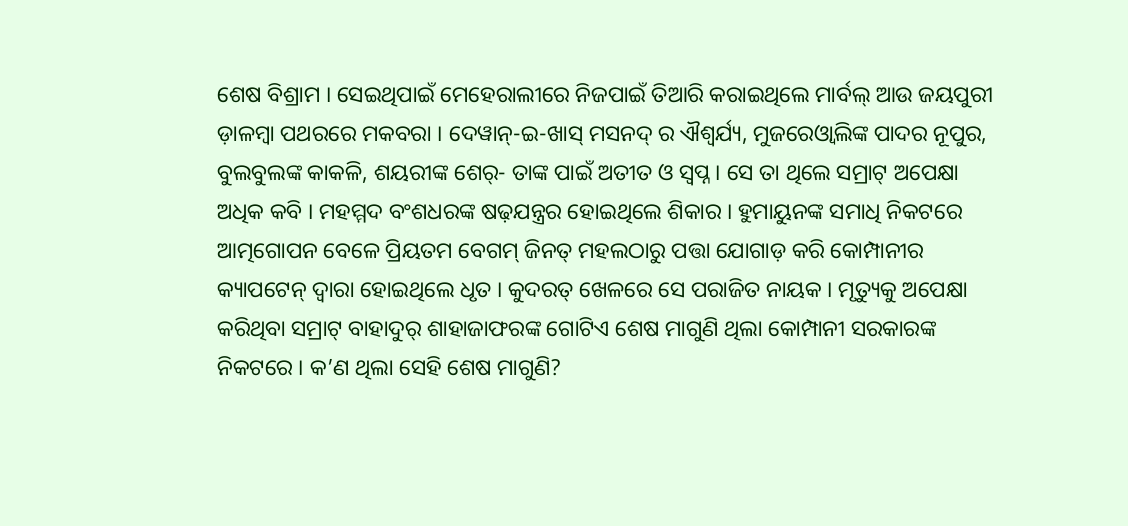ଶେଷ ବିଶ୍ରାମ । ସେଇଥିପାଇଁ ମେହେରାଲୀରେ ନିଜପାଇଁ ତିଆରି କରାଇଥିଲେ ମାର୍ବଲ୍ ଆଉ ଜୟପୁରୀ ଡ଼ାଳମ୍ବା ପଥରରେ ମକବରା । ଦେୱାନ୍-ଇ-ଖାସ୍ ମସନଦ୍ ର ଐଶ୍ୱର୍ଯ୍ୟ, ମୁଜରେଓ୍ଵାଲିଙ୍କ ପାଦର ନୂପୁର, ବୁଲବୁଲଙ୍କ କାକଳି, ଶୟରୀଙ୍କ ଶେର୍- ତାଙ୍କ ପାଇଁ ଅତୀତ ଓ ସ୍ୱପ୍ନ । ସେ ତା ଥିଲେ ସମ୍ରାଟ୍ ଅପେକ୍ଷା ଅଧିକ କବି । ମହମ୍ମଦ ବଂଶଧରଙ୍କ ଷଢ଼ଯନ୍ତ୍ରର ହୋଇଥିଲେ ଶିକାର । ହୁମାୟୁନଙ୍କ ସମାଧି ନିକଟରେ ଆତ୍ମଗୋପନ ବେଳେ ପ୍ରିୟତମ ବେଗମ୍ ଜିନତ୍ ମହଲଠାରୁ ପତ୍ତା ଯୋଗାଡ଼ କରି କୋମ୍ପାନୀର କ୍ୟାପଟେନ୍ ଦ୍ୱାରା ହୋଇଥିଲେ ଧୃତ । କୁଦରତ୍ ଖେଳରେ ସେ ପରାଜିତ ନାୟକ । ମୃତ୍ୟୁକୁ ଅପେକ୍ଷା କରିଥିବା ସମ୍ରାଟ୍ ବାହାଦୁର୍ ଶାହାଜାଫରଙ୍କ ଗୋଟିଏ ଶେଷ ମାଗୁଣି ଥିଲା କୋମ୍ପାନୀ ସରକାରଙ୍କ ନିକଟରେ । କ’ଣ ଥିଲା ସେହି ଶେଷ ମାଗୁଣି?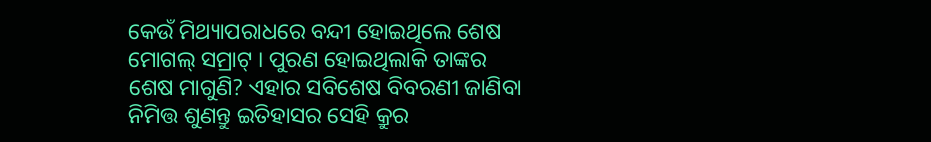କେଉଁ ମିଥ୍ୟାପରାଧରେ ବନ୍ଦୀ ହୋଇଥିଲେ ଶେଷ ମୋଗଲ୍ ସମ୍ରାଟ୍ । ପୁରଣ ହୋଇଥିଲାକି ତାଙ୍କର ଶେଷ ମାଗୁଣି? ଏହାର ସବିଶେଷ ବିବରଣୀ ଜାଣିବା ନିମିତ୍ତ ଶୁଣନ୍ତୁ ଇତିହାସର ସେହି କ୍ରୁର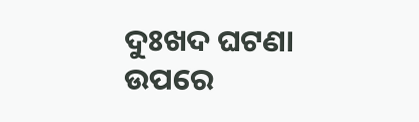ଦୁଃଖଦ ଘଟଣା ଉପରେ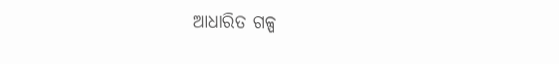ଆଧାରିତ ଗଳ୍ପ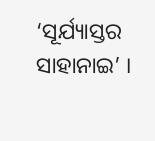‘ସୂର୍ଯ୍ୟାସ୍ତର ସାହାନାଇ’ ।